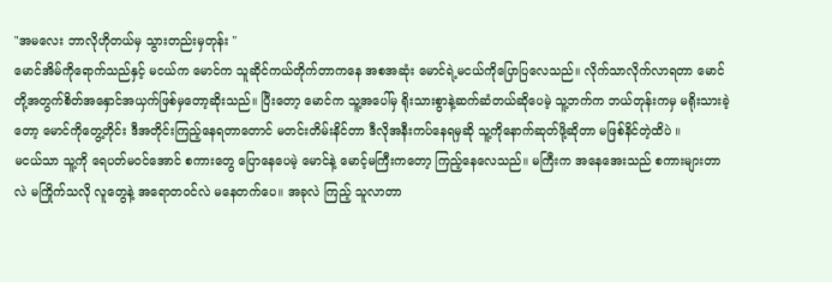"အမလေး ဘာလိုဟိုတယ်မှ သွားတည်းမှတုန်း "
မောင်အိမ်ကိုရောက်သည်နှင့် မငယ်က မောင်က သူဆိုင်ကယ်တိုက်တာကနေ အစအဆုံး မောင်ရဲ့မငယ်ကိုပြောပြလေသည်။ လိုက်သာလိုက်လာရတာ မောင်တို့အတွက်စိတ်အနှောင်အယှက်ဖြစ်မှတော့ဆိုးသည်။ ပြီးတော့ မောင်က သူ့အပေါ်မှ ရိုးသားစွာနဲ့ဆက်ဆံတယ်ဆိုပေမဲ့ သူ့ဘက်က ဘယ်တုန်းကမှ မရိုးသားခဲ့တော့ မောင်ကိုတွေ့တိုင်း ဒီအတိုင်းကြည့်နေရတာတောင် မတင်းတိမ်းနိင်တာ ဒီလိုအနီးကပ်နေရမှဆို သူ့ကိုနောက်ဆုတ်ဖို့ဆိုတာ မဖြစ်နိင်တဲ့ထိပဲ ။
မငယ်သာ သူ့ကို ရေပတ်မ၀င်အောင် စကားတွေ ပြောနေပေမဲ့ မောင်နဲ့ မောင့်မကြီးကတော့ ကြည့်နေလေသည်။ မကြီးက အနေအေးသည် စကားများတာလဲ မကြိုက်သလို လူတွေနဲ့ အရောတ၀င်လဲ မနေတက်ပေ။ အခုလဲ ကြည့် သူလာတာ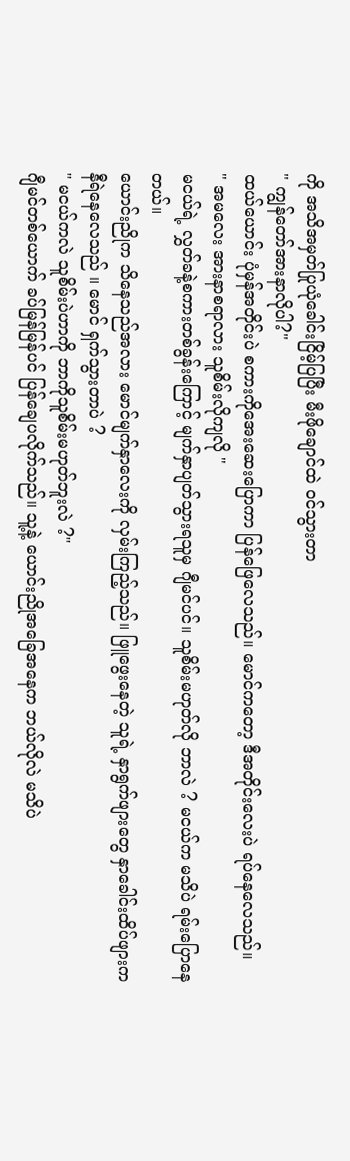ကို အသိအမှတ်ပြုယုံခေါင်းငြိမ့်ပြပြီး မီးဖိုချောင်ထဲ ၀င်သွားတာ
" ကျွန်တော်အားနာလိုပါ?"
ထယ်ယောင်း ပုံမှန်အတိုင်းပဲ စကားကိုအေးဆေးပြောကာ ပြန်ဖြေလေသည်။ မောင်ကတော့ ဒီအတိုင်းလေးပဲ ရပ်နေလေသည်။
" အမလေး အားနာစရာလား သူစိမ်းလိုကျလို "
မငယ်ရဲ့ လွှတ်ခနဲ့စကားတစ်ခွန်းကြောင့် မျက်နှာပျတ်သွားရသူမှ ဂျီမင်ပင်။ သူစိမ်းမဟုတ်လို ဘာလဲ ? မငယ်က မသိပဲ ရမ်းပြောနေတယ်။
ယောင်းညိုက သိနေသည်အလား မောင်မျက်နှာလေးကို လှမ်းကြည့်သည်။ ဖြူဖွေးနေတဲ့ သူရဲ့ နှာရွက်ဖျားတွေ နှာခေါင်းထိပ်ဖျားက နီရဲနေလေသည် ။ မောင် ရှက်သွားတာပဲ ?
" မငယ်ကလဲ သူစိမ်းပဲဟာကို ဘာကိုသူစိမ်းမဟုတ်ဘူးလဲ ?"
ဂျီမင်တစ်ယောက် ခပ်မြန်မြန်ပင် ပြန်ချေပလိုက်သည်။ သူ့နဲ့ ယောင်းညိုအခြေအနေက ဘယ်လိုလဲ မသိပဲ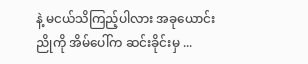နဲ့ မငယ်သိကြည့်ပါလား အခုယောင်းညိုကို အိမ်ပေါ်က ဆင်းခိုင်းမှ ...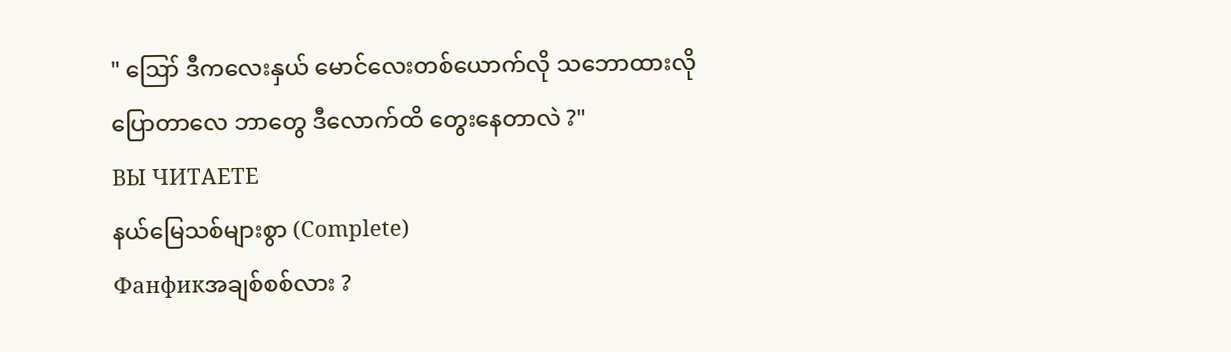" ဪ ဒီကလေးနှယ် မောင်လေးတစ်ယောက်လို သဘောထားလို ပြောတာလေ ဘာတွေ ဒီလောက်ထိ တွေးနေတာလဲ ?"
ВЫ ЧИТАЕТЕ
နယ်မြေသစ်များစွာ (Complete)
Фанфикအချစ်စစ်လား ?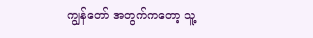ကျွန်တော် အတွက်ကတော့ သူ့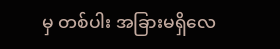မှ တစ်ပါး အခြားမရှိလေ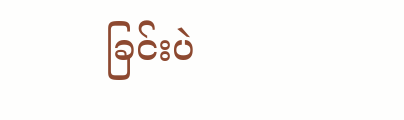ခြင်းပဲ